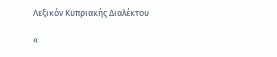Λεξικόν Κυπριακής Διαλέκτου

«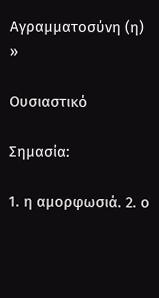Αγραμματοσύνη (η) »

Ουσιαστικό

Σημασία:

1. η αμορφωσιά. 2. ο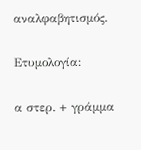αναλφαβητισμός.

Ετυμολογία:

α στερ. + γράμμα